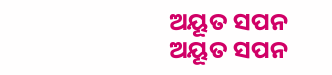ଅୟୂତ ସପନ
ଅୟୂତ ସପନ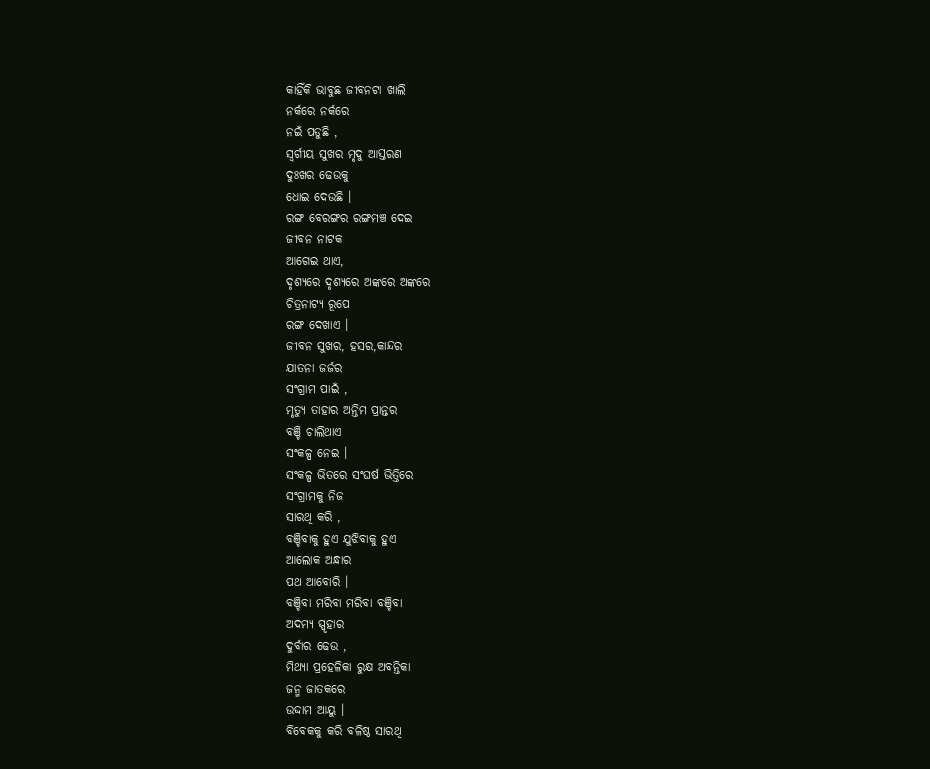କାହିଁକି ଭାବୁଛ ଜୀବନଟା ଖାଲି
ନର୍କରେ ନର୍କରେ
ନଇଁ ପଡୁଛି ,
ସ୍ବର୍ଗୀୟ ସୁଖର ମୃଦୁ ଆସ୍ତରଣ
ଦୁଃଖର ଢେଉକୁ
ଧୋଇ ଦେଉଛି ।
ରଙ୍ଗ ବେରଙ୍ଗର ରଙ୍ଗମଞ୍ଚ ଦେଇ
ଜୀବନ ନାଟକ
ଆଗେଇ ଥାଏ,
ଦୃଶ୍ୟରେ ଦୃଶ୍ୟରେ ଅଙ୍କରେ ଅଙ୍କରେ
ଚିତ୍ରନାଟ୍ୟ ରୂପେ
ରଙ୍ଗ ଦେଖାଏ ।
ଜୀବନ ସୁଖର, ହସର,କାନ୍ଦର
ଯାତନା ଜର୍ଜର
ସଂଗ୍ରାମ ପାଇଁ ,
ମୃତ୍ୟୁ ତାହାର ଅନ୍ତିମ ପ୍ରାନ୍ତର
ବଞ୍ଚି ଚାଲିଥାଏ
ସଂକଳ୍ପ ନେଇ ।
ସଂକଳ୍ପ ଭିତରେ ସଂଘର୍ଷ ଭିତ୍ତିରେ
ସଂଗ୍ରାମକୁ ନିଜ
ସାରଥି କରି ,
ବଞ୍ଚିବାକୁ ହୁଏ ଯୁଝିବାକୁ ହୁଏ
ଆଲୋକ ଅନ୍ଧାର
ପଥ ଆବୋରି ।
ବଞ୍ଚିବା ମରିବା ମରିବା ବଞ୍ଚିବା
ଅଦମ୍ୟ ସ୍ପୃହାର
ଦୁର୍ବାର ଢେଉ ,
ମିଥ୍ୟା ପ୍ରହେଳିକା ରୁକ୍ଷ ଅବନ୍ତିକା
ଜନ୍ମ ଜାତକରେ
ଉଦ୍ଦାମ ଆୟୁ ।
ବିବେକକୁ କରି ବଳିଷ୍ଠ ସାରଥି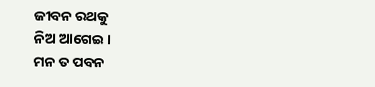ଜୀବନ ରଥକୁ
ନିଅ ଆଗେଇ ।
ମନ ତ ପବନ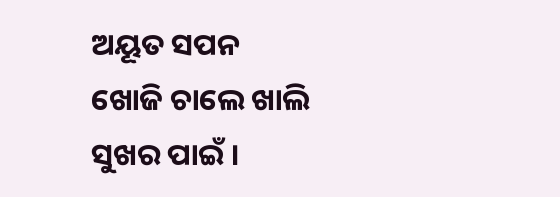ଅୟୂତ ସପନ
ଖୋଜି ଚାଲେ ଖାଲି
ସୁଖର ପାଇଁ ।